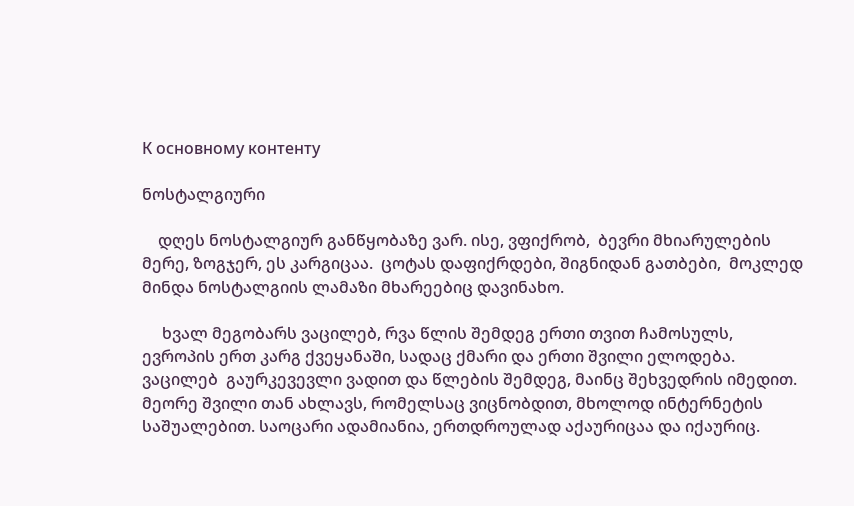К основному контенту

ნოსტალგიური

    დღეს ნოსტალგიურ განწყობაზე ვარ. ისე, ვფიქრობ,  ბევრი მხიარულების მერე, ზოგჯერ, ეს კარგიცაა.  ცოტას დაფიქრდები, შიგნიდან გათბები,  მოკლედ მინდა ნოსტალგიის ლამაზი მხარეებიც დავინახო.

     ხვალ მეგობარს ვაცილებ, რვა წლის შემდეგ ერთი თვით ჩამოსულს, ევროპის ერთ კარგ ქვეყანაში, სადაც ქმარი და ერთი შვილი ელოდება. ვაცილებ  გაურკევევლი ვადით და წლების შემდეგ, მაინც შეხვედრის იმედით.  მეორე შვილი თან ახლავს, რომელსაც ვიცნობდით, მხოლოდ ინტერნეტის საშუალებით. საოცარი ადამიანია, ერთდროულად აქაურიცაა და იქაურიც.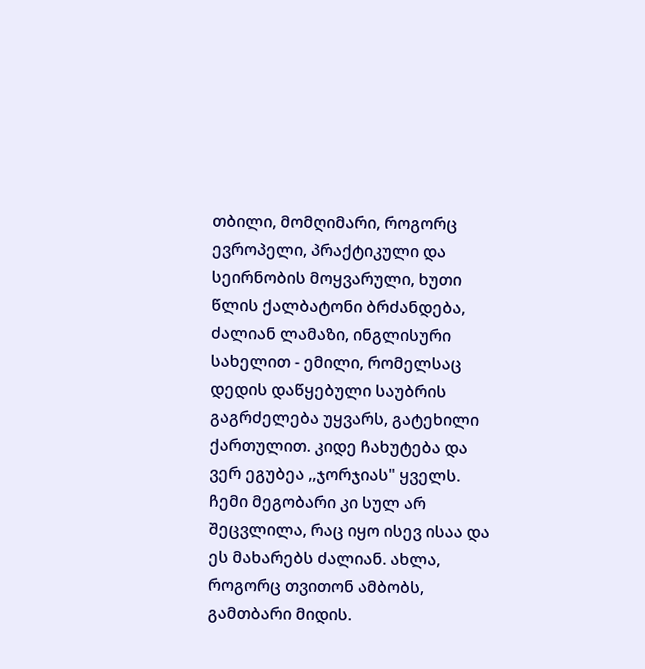თბილი, მომღიმარი, როგორც ევროპელი, პრაქტიკული და სეირნობის მოყვარული, ხუთი წლის ქალბატონი ბრძანდება, ძალიან ლამაზი, ინგლისური სახელით - ემილი, რომელსაც დედის დაწყებული საუბრის გაგრძელება უყვარს, გატეხილი ქართულით. კიდე ჩახუტება და ვერ ეგუბეა ,,ჯორჯიას" ყველს. ჩემი მეგობარი კი სულ არ შეცვლილა, რაც იყო ისევ ისაა და ეს მახარებს ძალიან. ახლა, როგორც თვითონ ამბობს, გამთბარი მიდის.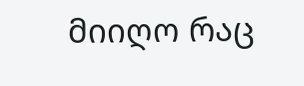მიიღო რაც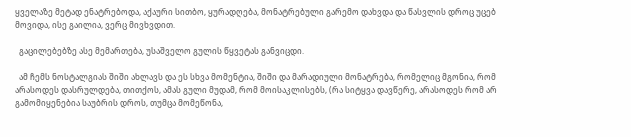ყველაზე მეტად ენატრებოდა, აქაური სითბო, ყურადღება, მონატრებული გარემო დახვდა და წასვლის დროც უცებ მოვიდა, ისე გაილია, ვერც მივხვდით.

  გაცილებებზე ასე მემართება, უსაშველო გულის წყვეტას განვიცდი.

  ამ ჩემს ნოსტალგიას შიში ახლავს და ეს სხვა მომენტია, შიში და მარადიული მონატრება, რომელიც მგონია, რომ არასოდეს დასრულდება, თითქოს, ამას გული მუდამ, რომ მოისაკლისებს, (რა სიტყვა დავწერე, არასოდეს რომ არ გამომიყენებია საუბრის დროს, თუმცა მომეწონა,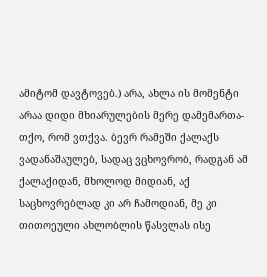ამიტომ დავტოვებ.) არა, ახლა ის მომენტი არაა დიდი მხიარულების მერე დამემართა- თქო, რომ ვთქვა. ბევრ რამეში ქალაქს ვადანაშაულებ, სადაც ვცხოვრობ, რადგან ამ ქალაქიდან, მხოლოდ მიდიან, აქ საცხოვრებლად კი არ ჩამოდიან, მე კი თითოეული ახლობლის წასვლას ისე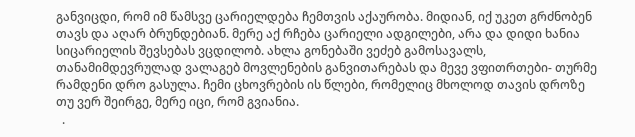განვიცდი, რომ იმ წამსვე ცარიელდება ჩემთვის აქაურობა. მიდიან, იქ უკეთ გრძნობენ თავს და აღარ ბრუნდებიან. მერე აქ რჩება ცარიელი ადგილები, არა და დიდი ხანია სიცარიელის შევსებას ვცდილობ. ახლა გონებაში ვეძებ გამოსავალს, თანამიმდევრულად ვალაგებ მოვლენების განვითარებას და მევე ვფითრთები- თურმე რამდენი დრო გასულა. ჩემი ცხოვრების ის წლები, რომელიც მხოლოდ თავის დროზე თუ ვერ შეირგე, მერე იცი, რომ გვიანია.
  .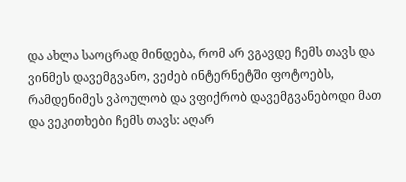და ახლა საოცრად მინდება, რომ არ ვგავდე ჩემს თავს და ვინმეს დავემგვანო, ვეძებ ინტერნეტში ფოტოებს, რამდენიმეს ვპოულობ და ვფიქრობ დავემგვანებოდი მათ და ვეკითხები ჩემს თავს: აღარ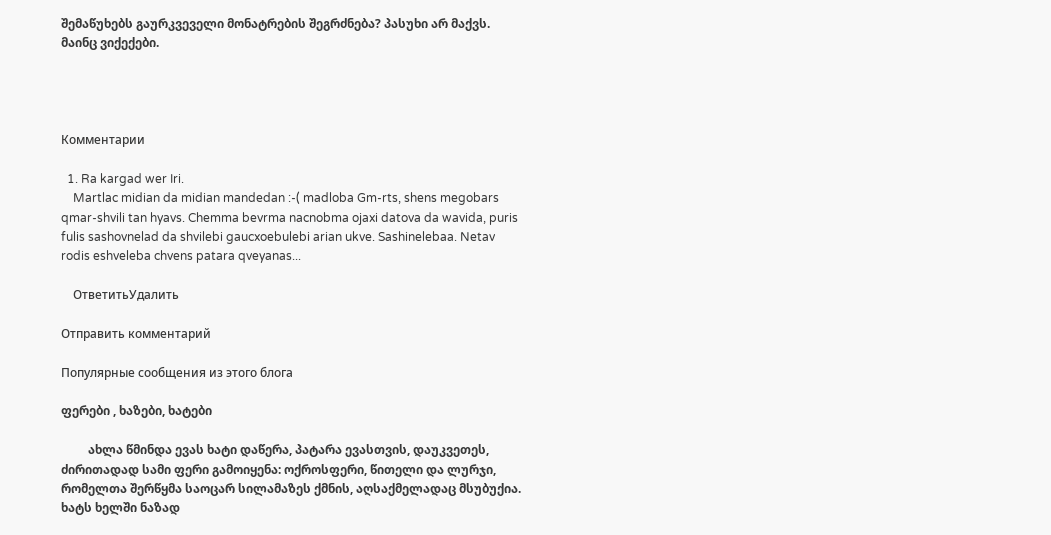შემაწუხებს გაურკვეველი მონატრების შეგრძნება? პასუხი არ მაქვს. მაინც ვიქექები.




Комментарии

  1. Ra kargad wer Iri.
    Martlac midian da midian mandedan :-( madloba Gm-rts, shens megobars qmar-shvili tan hyavs. Chemma bevrma nacnobma ojaxi datova da wavida, puris fulis sashovnelad da shvilebi gaucxoebulebi arian ukve. Sashinelebaa. Netav rodis eshveleba chvens patara qveyanas...

    ОтветитьУдалить

Отправить комментарий

Популярные сообщения из этого блога

ფერები , ხაზები, ხატები

         ახლა წმინდა ევას ხატი დაწერა, პატარა ევასთვის, დაუკვეთეს, ძირითადად სამი ფერი გამოიყენა: ოქროსფერი, წითელი და ლურჯი, რომელთა შერწყმა საოცარ სილამაზეს ქმნის, აღსაქმელადაც მსუბუქია.     ხატს ხელში ნაზად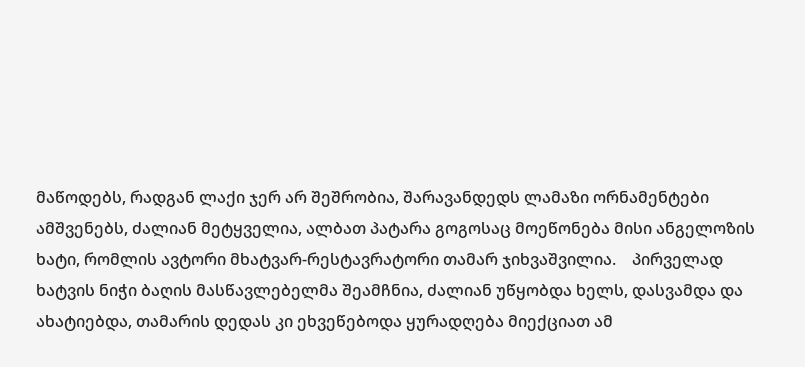მაწოდებს, რადგან ლაქი ჯერ არ შეშრობია, შარავანდედს ლამაზი ორნამენტები ამშვენებს, ძალიან მეტყველია, ალბათ პატარა გოგოსაც მოეწონება მისი ანგელოზის ხატი, რომლის ავტორი მხატვარ-რესტავრატორი თამარ ჯიხვაშვილია.    პირველად ხატვის ნიჭი ბაღის მასწავლებელმა შეამჩნია, ძალიან უწყობდა ხელს, დასვამდა და ახატიებდა, თამარის დედას კი ეხვეწებოდა ყურადღება მიექციათ ამ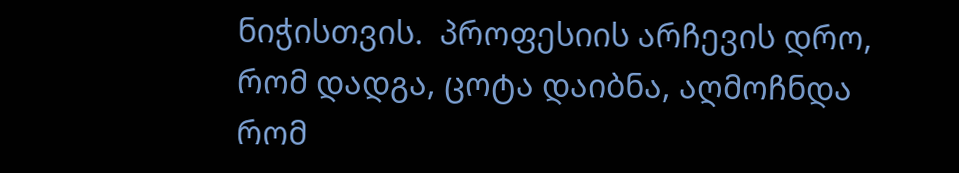ნიჭისთვის.  პროფესიის არჩევის დრო, რომ დადგა, ცოტა დაიბნა, აღმოჩნდა რომ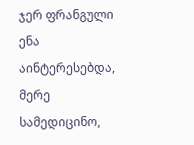ჯერ ფრანგული ენა აინტერესებდა, მერე სამედიცინო,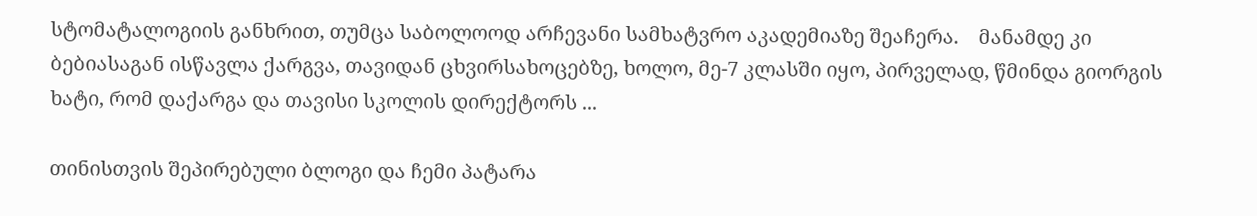სტომატალოგიის განხრით, თუმცა საბოლოოდ არჩევანი სამხატვრო აკადემიაზე შეაჩერა.    მანამდე კი ბებიასაგან ისწავლა ქარგვა, თავიდან ცხვირსახოცებზე, ხოლო, მე-7 კლასში იყო, პირველად, წმინდა გიორგის ხატი, რომ დაქარგა და თავისი სკოლის დირექტორს ...

თინისთვის შეპირებული ბლოგი და ჩემი პატარა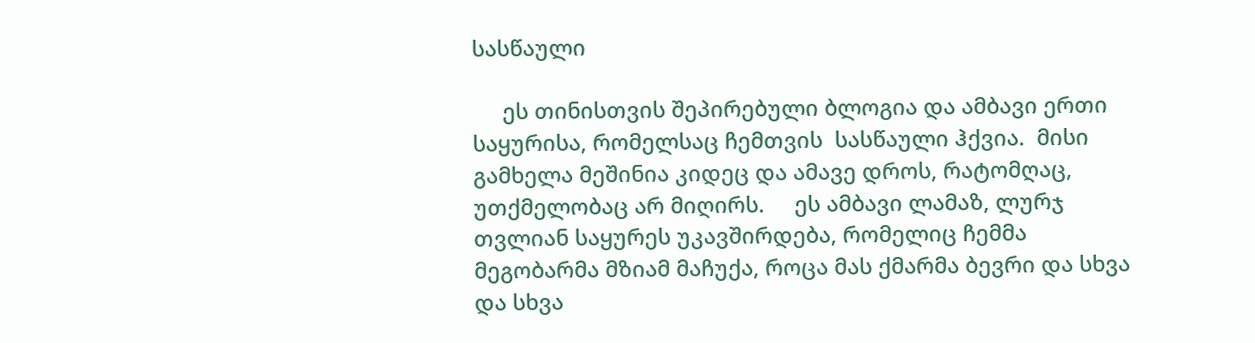სასწაული

     ეს თინისთვის შეპირებული ბლოგია და ამბავი ერთი საყურისა, რომელსაც ჩემთვის  სასწაული ჰქვია.  მისი გამხელა მეშინია კიდეც და ამავე დროს, რატომღაც, უთქმელობაც არ მიღირს.     ეს ამბავი ლამაზ, ლურჯ თვლიან საყურეს უკავშირდება, რომელიც ჩემმა მეგობარმა მზიამ მაჩუქა, როცა მას ქმარმა ბევრი და სხვა და სხვა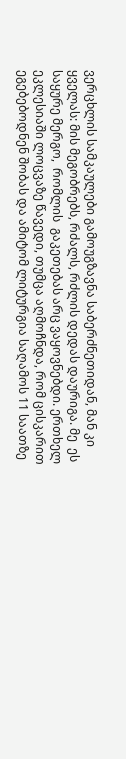ვერცხლის სამკაულები გამოუგზავნა საბერძნეთიდან, მან კი ყველას: მის მეგობრებს, რძალს, რძლის დედას დაურიგა. მე  ეს საყურე მერგო,  რომლის  გაკეთებას არც ვაყოვნებდი. ერთხელ ეკლესიაში ლოცვაზე წავედი, თუმცა აღმოჩნდა, რომ ცისკარით ეგებებოდნენ შობას და ამიტომ ლიტურგია საღამოს 11 საათზე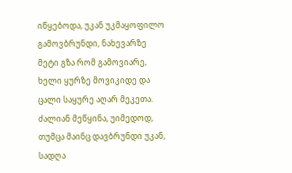იწყებოდა, უკან უკმაყოფილო გამოვბრუნდი, ნახევარზე მეტი გზა რომ გამოვიარე, ხელი ყურზე მოვიკიდე და ცალი საყურე აღარ მეკეთა. ძალიან მეწყინა, უიმედოდ, თუმცა მაინც დავბრუნდი უკან, სადღა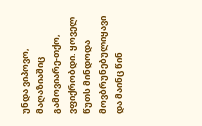უნდა ვიპოვო, მაღაზიაშიც გამოვიარე-თქო, ვფიქრობდი. ყოველ წუთს მინდოდა მოვბრუნებულიყავი და მაინც წინ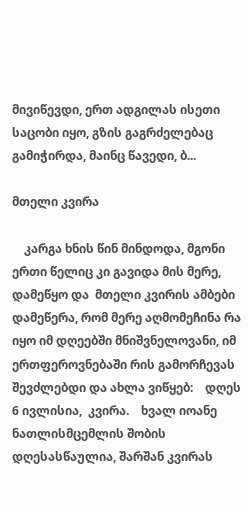მივიწევდი, ერთ ადგილას ისეთი საცობი იყო, გზის გაგრძელებაც გამიჭირდა, მაინც წავედი, ბ...

მთელი კვირა

    კარგა ხნის წინ მინდოდა, მგონი ერთი წელიც კი გავიდა მის მერე, დამეწყო და  მთელი კვირის ამბები დამეწერა, რომ მერე აღმომეჩინა რა იყო იმ დღეებში მნიშვნელოვანი, იმ ერთფეროვნებაში რის გამორჩევას შევძლებდი და ახლა ვიწყებ:    დღეს 6 ივლისია,  კვირა.    ხვალ იოანე ნათლისმცემლის შობის დღესასწაულია, შარშან კვირას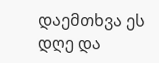დაემთხვა ეს დღე და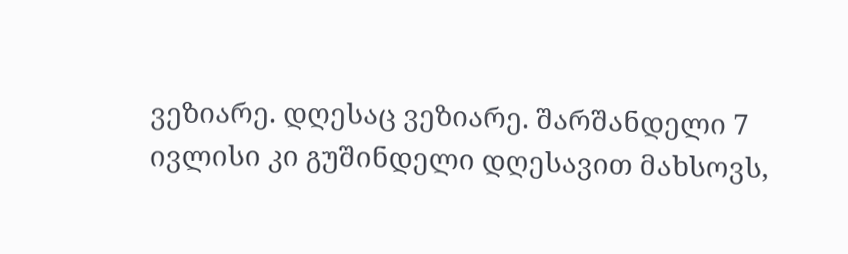ვეზიარე. დღესაც ვეზიარე. შარშანდელი 7 ივლისი კი გუშინდელი დღესავით მახსოვს,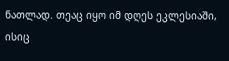ნათლად. თეაც იყო იმ დღეს ეკლესიაში, ისიც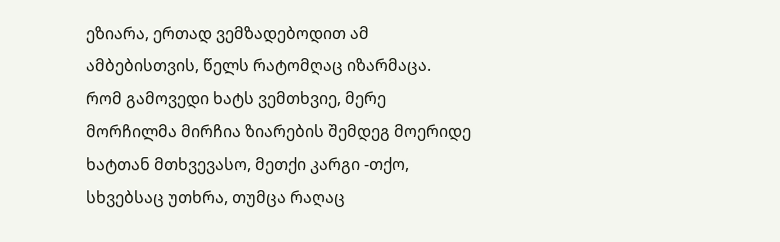ეზიარა, ერთად ვემზადებოდით ამ ამბებისთვის, წელს რატომღაც იზარმაცა.     რომ გამოვედი ხატს ვემთხვიე, მერე მორჩილმა მირჩია ზიარების შემდეგ მოერიდე ხატთან მთხვევასო, მეთქი კარგი -თქო, სხვებსაც უთხრა, თუმცა რაღაც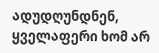ადუდღუნდნენ, ყველაფერი ხომ არ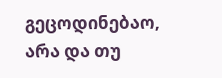გეცოდინებაო, არა და თუ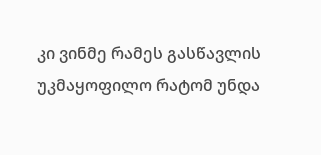კი ვინმე რამეს გასწავლის უკმაყოფილო რატომ უნდა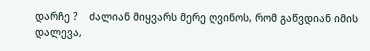დარჩე ?    ძალიან მიყვარს მერე ღვინოს, რომ გაწვდიან იმის დალევა,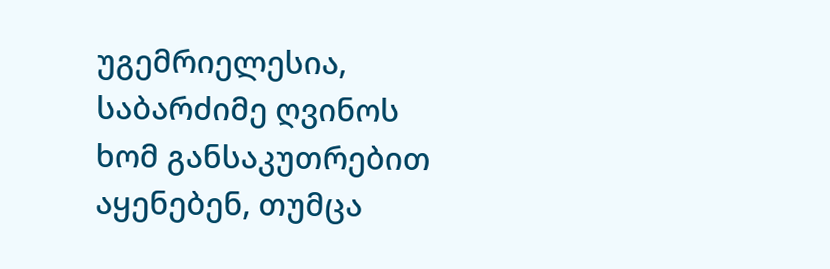უგემრიელესია, საბარძიმე ღვინოს ხომ განსაკუთრებით აყენებენ, თუმცა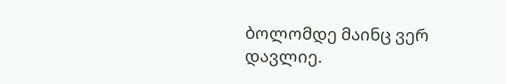ბოლომდე მაინც ვერ დავლიე.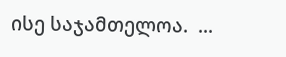ისე საჯამთელოა.  ...